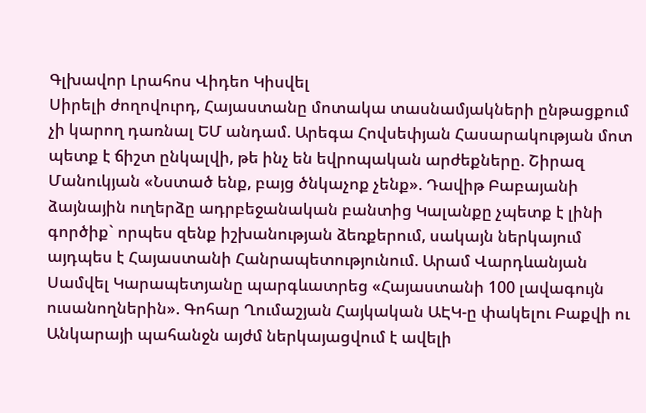Գլխավոր Լրահոս Վիդեո Կիսվել
Սիրելի ժողովուրդ, Հայաստանը մոտակա տասնամյակների ընթացքում չի կարող դառնալ ԵՄ անդամ. Արեգա Հովսեփյան Հասարակության մոտ պետք է ճիշտ ընկալվի, թե ինչ են եվրոպական արժեքները. Շիրազ Մանուկյան «Նստած ենք, բայց ծնկաչոք չենք». Դավիթ Բաբայանի ձայնային ուղերձը ադրբեջանական բանտից Կալանքը չպետք է լինի գործիք` որպես զենք իշխանության ձեռքերում, սակայն ներկայում այդպես է Հայաստանի Հանրապետությունում. Արամ Վարդևանյան Սամվել Կարապետյանը պարգևատրեց «Հայաստանի 100 լավագույն ուսանողներին». Գոհար Ղումաշյան Հայկական ԱԷԿ-ը փակելու Բաքվի ու Անկարայի պահանջն այժմ ներկայացվում է ավելի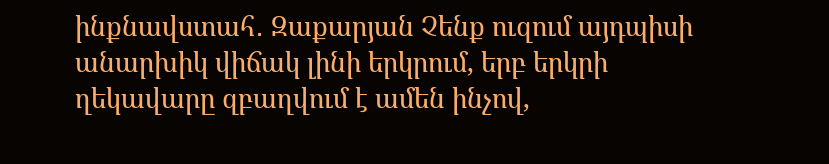ինքնավստահ․ Զաքարյան Չենք ուզում այդպիսի անարխիկ վիճակ լինի երկրում, երբ երկրի ղեկավարը զբաղվում է ամեն ինչով,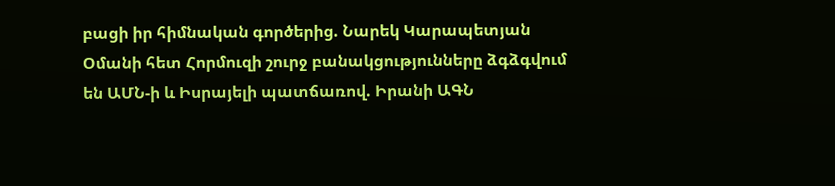բացի իր հիմնական գործերից. Նարեկ Կարապետյան Օմանի հետ Հորմուզի շուրջ բանակցությունները ձգձգվում են ԱՄՆ-ի և Իսրայելի պատճառով. Իրանի ԱԳՆ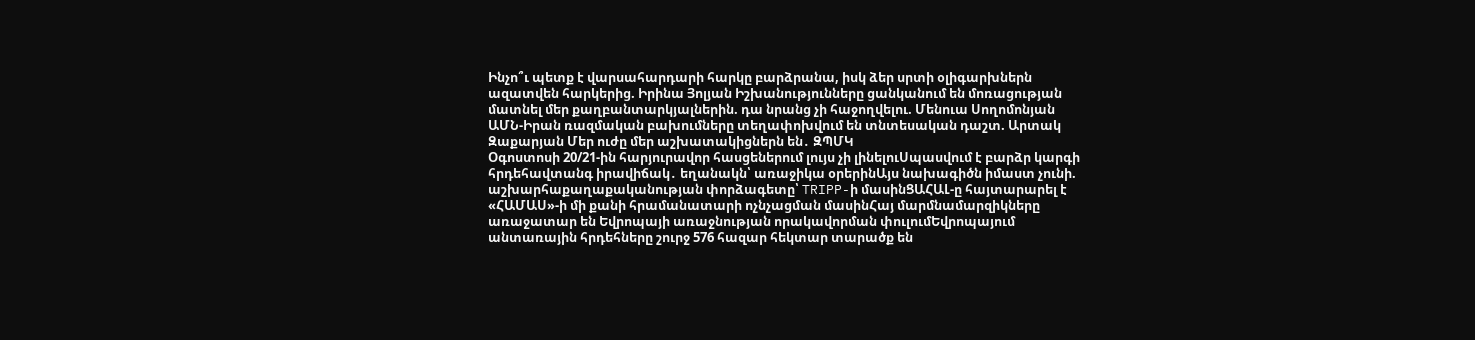Ինչո՞ւ պետք է վարսահարդարի հարկը բարձրանա, իսկ ձեր սրտի օլիգարխներն ազատվեն հարկերից. Իրինա Յոլյան Իշխանությունները ցանկանում են մոռացության մատնել մեր քաղբանտարկյալներին. դա նրանց չի հաջողվելու. Մենուա Սողոմոնյան ԱՄՆ-Իրան ռազմական բախումները տեղափոխվում են տնտեսական դաշտ. Արտակ Զաքարյան Մեր ուժը մեր աշխատակիցներն են․ ԶՊՄԿ
Օգոստոսի 20/21-ին հարյուրավոր հասցեներում լույս չի լինելուՍպասվում է բարձր կարգի հրդեհավտանգ իրավիճակ․ եղանակն՝ առաջիկա օրերինԱյս նախագիծն իմաստ չունի. աշխարհաքաղաքականության փորձագետը՝ TRIPP-ի մասինՑԱՀԱԼ-ը հայտարարել է «ՀԱՄԱՍ»-ի մի քանի հրամանատարի ոչնչացման մասինՀայ մարմնամարզիկները առաջատար են Եվրոպայի առաջնության որակավորման փուլումԵվրոպայում անտառային հրդեհները շուրջ 576 հազար հեկտար տարածք են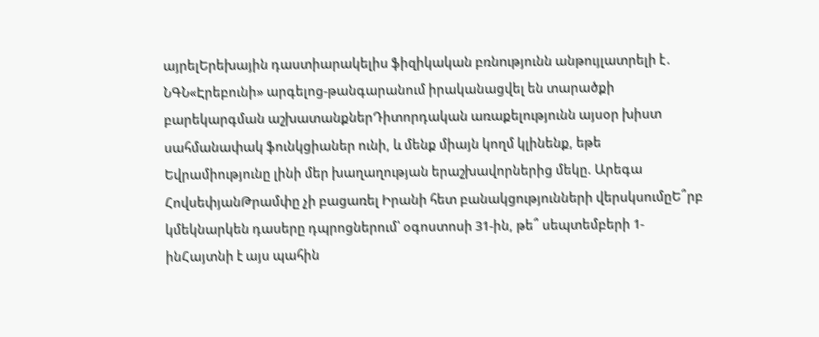այրելԵրեխային դաստիարակելիս ֆիզիկական բռնnւթյունն անթույլատրելի է․ ՆԳՆ«Էրեբունի» արգելոց-թանգարանում իրականացվել են տարածքի բարեկարգման աշխատանքներԴիտորդական առաքելությունն այսօր խիստ սահմանափակ ֆունկցիաներ ունի, և մենք միայն կողմ կլինենք, եթե Եվրամիությունը լինի մեր խաղաղության երաշխավորներից մեկը. Արեգա ՀովսեփյանԹրամփը չի բացառել Իրանի հետ բանակցությունների վերսկսումըԵ՞րբ կմեկնարկեն դասերը դպրոցներում՝ օգոստոսի 31-ին, թե՞ սեպտեմբերի 1-ինՀայտնի է այս պահին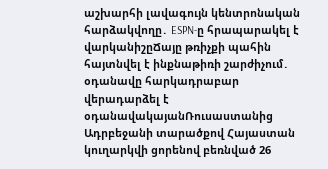աշխարհի լավագույն կենտրոնական հարձակվողը․ ESPN-ը հրապարակել է վարկանիշըՃայը թռիչքի պահին հայտնվել է ինքնաթիռի շարժիչում․ օդանավը հարկադրաբար վերադարձել է օդանավակայանՌուսաստանից Ադրբեջանի տարածքով Հայաստան կուղարկվի ցորենով բեռնված 26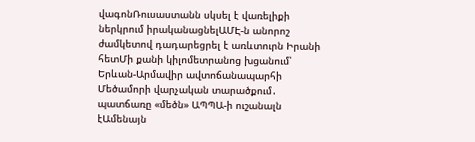վագոնՌուսաստանն սկսել է վառելիքի ներկրում իրականացնելԱՄԷ-ն անորոշ ժամկետով դադարեցրել է առևտուրն Իրանի հետՄի քանի կիլոմետրանոց խցանում՝ Երևան-Արմավիր ավտոճանապարհի Մեծամորի վարչական տարածքում․ պատճառը «մեծն» ԱՊՊԱ-ի ուշանալն էԱմենայն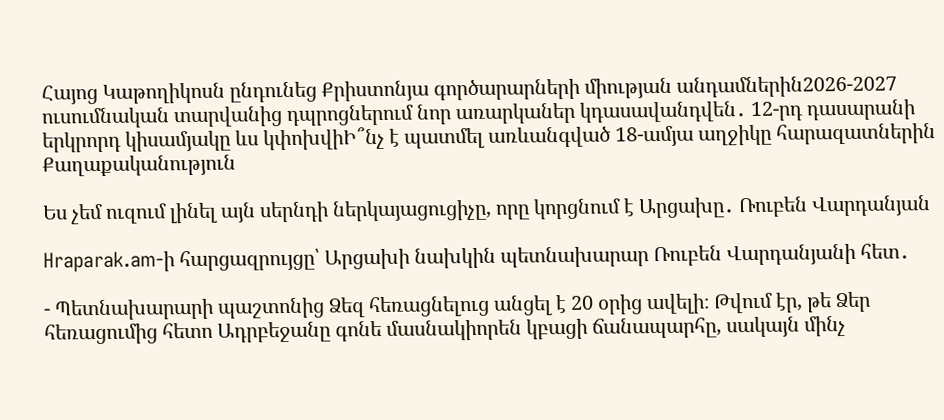Հայոց Կաթողիկոսն ընդունեց Քրիստոնյա գործարարների միության անդամներին2026-2027 ուսումնական տարվանից դպրոցներում նոր առարկաներ կդասավանդվեն․ 12-րդ դասարանի երկրորդ կիսամյակը ևս կփոխվիԻ՞նչ է պատմել առևանգված 18-ամյա աղջիկը հարազատներին
Քաղաքականություն

Ես չեմ ուզում լինել այն սերնդի ներկայացուցիչը, որը կորցնում է Արցախը․ Ռուբեն Վարդանյան

Hraparak.am-ի հարցազրույցը՝ Արցախի նախկին պետնախարար Ռուբեն Վարդանյանի հետ․

- Պետնախարարի պաշտոնից Ձեզ հեռացնելուց անցել է 20 օրից ավելի։ Թվում էր, թե Ձեր հեռացումից հետո Ադրբեջանը գոնե մասնակիորեն կբացի ճանապարհը, սակայն մինչ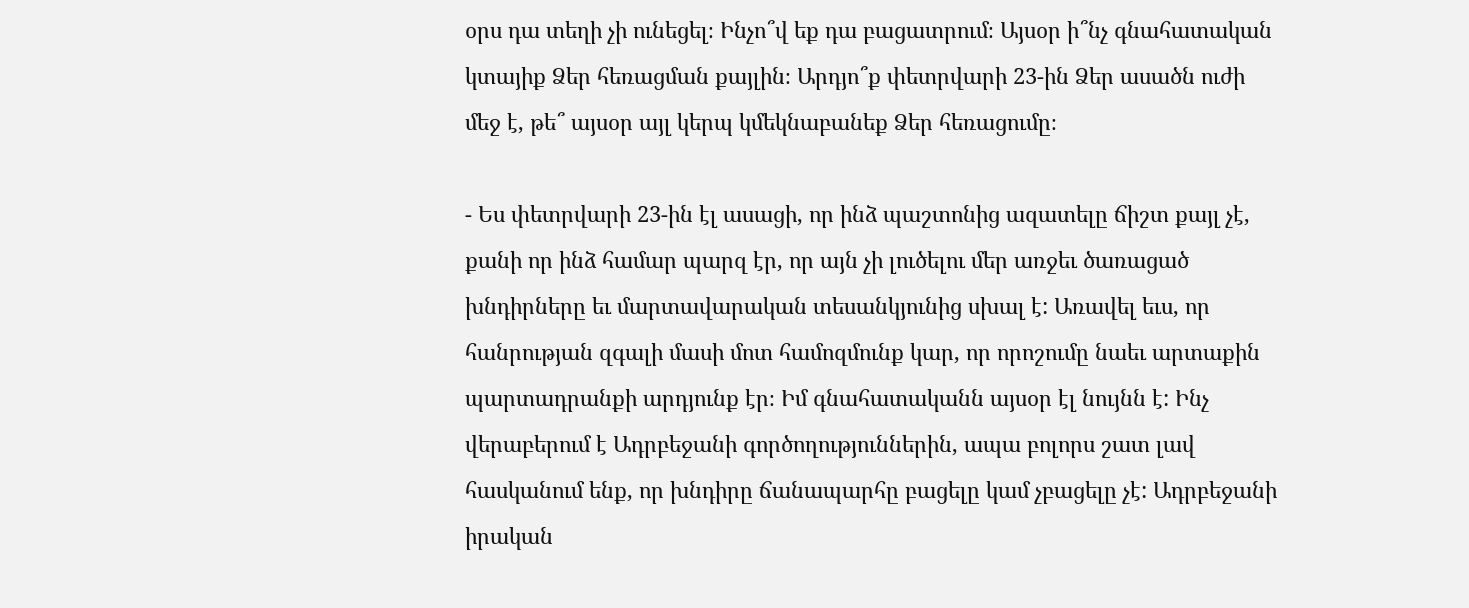օրս դա տեղի չի ունեցել։ Ինչո՞վ եք դա բացատրում։ Այսօր ի՞նչ գնահատական կտայիք Ձեր հեռացման քայլին։ Արդյո՞ք փետրվարի 23-ին Ձեր ասածն ուժի մեջ է, թե՞ այսօր այլ կերպ կմեկնաբանեք Ձեր հեռացումը։

- Ես փետրվարի 23-ին էլ ասացի, որ ինձ պաշտոնից ազատելը ճիշտ քայլ չէ, քանի որ ինձ համար պարզ էր, որ այն չի լուծելու մեր առջեւ ծառացած խնդիրները եւ մարտավարական տեսանկյունից սխալ է: Առավել եւս, որ հանրության զգալի մասի մոտ համոզմունք կար, որ որոշումը նաեւ արտաքին պարտադրանքի արդյունք էր։ Իմ գնահատականն այսօր էլ նույնն է: Ինչ վերաբերում է Ադրբեջանի գործողություններին, ապա բոլորս շատ լավ հասկանում ենք, որ խնդիրը ճանապարհը բացելը կամ չբացելը չէ: Ադրբեջանի իրական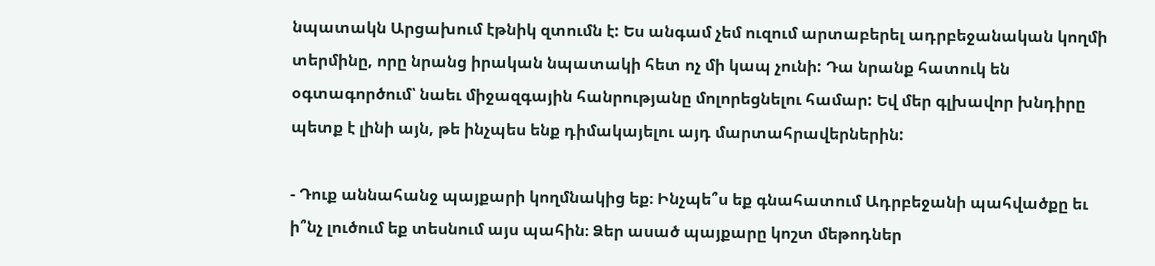նպատակն Արցախում էթնիկ զտումն է: Ես անգամ չեմ ուզում արտաբերել ադրբեջանական կողմի տերմինը, որը նրանց իրական նպատակի հետ ոչ մի կապ չունի: Դա նրանք հատուկ են օգտագործում՝ նաեւ միջազգային հանրությանը մոլորեցնելու համար: Եվ մեր գլխավոր խնդիրը պետք է լինի այն, թե ինչպես ենք դիմակայելու այդ մարտահրավերներին:

- Դուք աննահանջ պայքարի կողմնակից եք։ Ինչպե՞ս եք գնահատում Ադրբեջանի պահվածքը եւ ի՞նչ լուծում եք տեսնում այս պահին։ Ձեր ասած պայքարը կոշտ մեթոդներ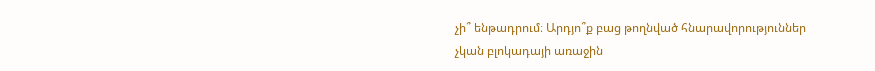չի՞ ենթադրում։ Արդյո՞ք բաց թողնված հնարավորություններ չկան բլոկադայի առաջին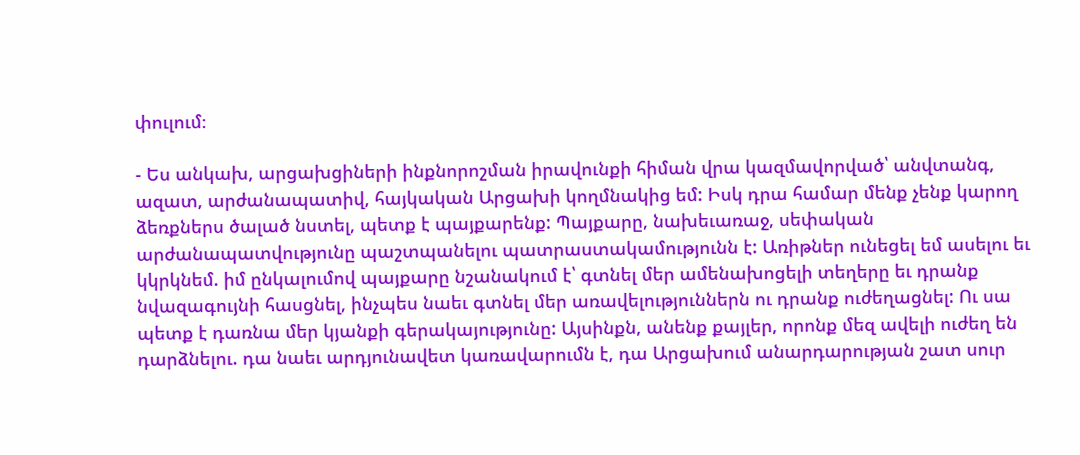փուլում։

- Ես անկախ, արցախցիների ինքնորոշման իրավունքի հիման վրա կազմավորված՝ անվտանգ, ազատ, արժանապատիվ, հայկական Արցախի կողմնակից եմ: Իսկ դրա համար մենք չենք կարող ձեռքներս ծալած նստել, պետք է պայքարենք: Պայքարը, նախեւառաջ, սեփական արժանապատվությունը պաշտպանելու պատրաստակամությունն է: Առիթներ ունեցել եմ ասելու եւ կկրկնեմ. իմ ընկալումով պայքարը նշանակում է՝ գտնել մեր ամենախոցելի տեղերը եւ դրանք նվազագույնի հասցնել, ինչպես նաեւ գտնել մեր առավելություններն ու դրանք ուժեղացնել: Ու սա պետք է դառնա մեր կյանքի գերակայությունը: Այսինքն, անենք քայլեր, որոնք մեզ ավելի ուժեղ են դարձնելու. դա նաեւ արդյունավետ կառավարումն է, դա Արցախում անարդարության շատ սուր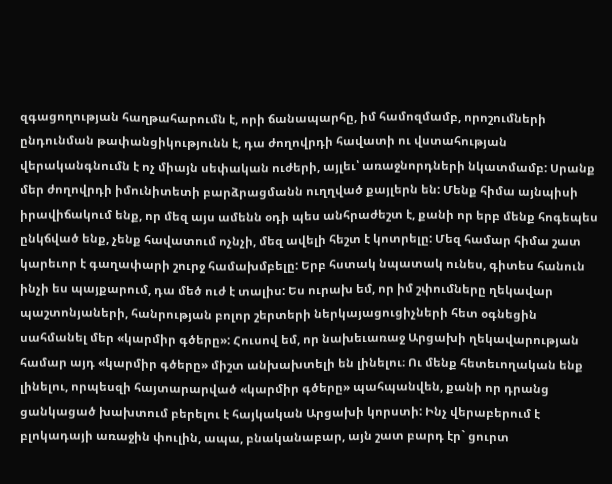զգացողության հաղթահարումն է, որի ճանապարհը, իմ համոզմամբ, որոշումների ընդունման թափանցիկությունն է, դա ժողովրդի հավատի ու վստահության վերականգնումն է ոչ միայն սեփական ուժերի, այլեւ՝ առաջնորդների նկատմամբ: Սրանք մեր ժողովրդի իմունիտետի բարձրացմանն ուղղված քայլերն են: Մենք հիմա այնպիսի իրավիճակում ենք, որ մեզ այս ամենն օդի պես անհրաժեշտ է, քանի որ երբ մենք հոգեպես ընկճված ենք, չենք հավատում ոչնչի, մեզ ավելի հեշտ է կոտրելը: Մեզ համար հիմա շատ կարեւոր է գաղափարի շուրջ համախմբելը: Երբ հստակ նպատակ ունես, գիտես հանուն ինչի ես պայքարում, դա մեծ ուժ է տալիս: Ես ուրախ եմ, որ իմ շփումները ղեկավար պաշտոնյաների, հանրության բոլոր շերտերի ներկայացուցիչների հետ օգնեցին սահմանել մեր «կարմիր գծերը»: Հուսով եմ, որ նախեւառաջ Արցախի ղեկավարության համար այդ «կարմիր գծերը» միշտ անխախտելի են լինելու։ Ու մենք հետեւողական ենք լինելու, որպեսզի հայտարարված «կարմիր գծերը» պահպանվեն, քանի որ դրանց ցանկացած խախտում բերելու է հայկական Արցախի կորստի: Ինչ վերաբերում է բլոկադայի առաջին փուլին, ապա, բնականաբար, այն շատ բարդ էր` ցուրտ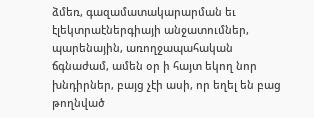ձմեռ, գազամատակարարման եւ էլեկտրաէներգիայի անջատումներ, պարենային, առողջապահական ճգնաժամ, ամեն օր ի հայտ եկող նոր խնդիրներ, բայց չէի ասի, որ եղել են բաց թողնված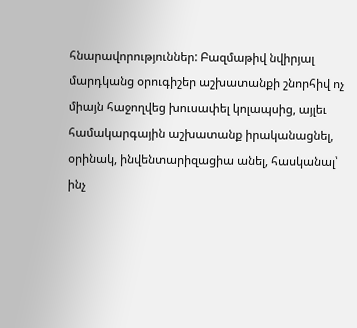հնարավորություններ: Բազմաթիվ նվիրյալ մարդկանց օրուգիշեր աշխատանքի շնորհիվ ոչ միայն հաջողվեց խուսափել կոլապսից, այլեւ համակարգային աշխատանք իրականացնել, օրինակ, ինվենտարիզացիա անել, հասկանալ՝ ինչ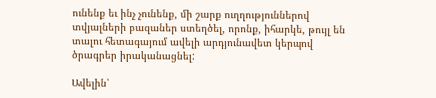ունենք եւ ինչ չունենք, մի շարք ուղղություններով տվյալների բազաներ ստեղծել, որոնք, իհարկե, թույլ են տալու հետագայում ավելի արդյունավետ կերպով ծրագրեր իրականացնել:

Ավելին՝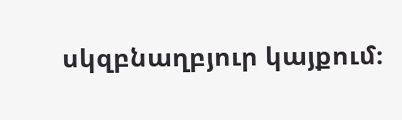սկզբնաղբյուր կայքում։